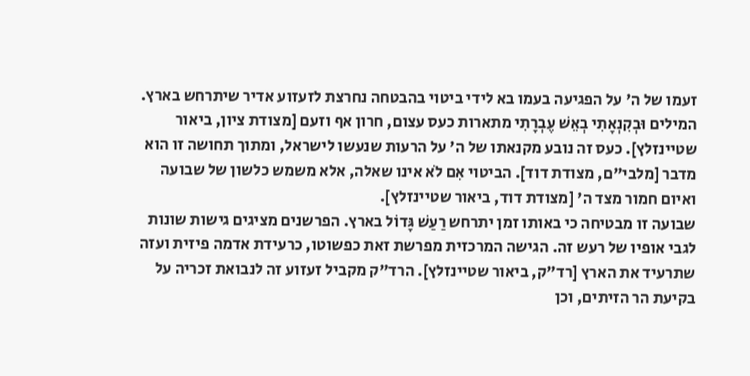זעמו של ה' על הפגיעה בעמו בא לידי ביטוי בהבטחה נחרצת לזעזוע אדיר שיתרחש בארץ. המילים וּבְקִנְאָתִי בְאֵשׁ עֶבְרָתִי מתארות כעס עצום, חרון אף וזעם [מצודת ציון, ביאור שטיינזלץ]. כעס זה נובע מקנאתו של ה' על הרעות שנעשו לישראל, ומתוך תחושה זו הוא מדבר [מלבי"ם, מצודת דוד]. הביטוי אִם לֹא אינו שאלה, אלא משמש כלשון של שבועה ואיום חמור מצד ה' [מצודת דוד, ביאור שטיינזלץ].
שבועה זו מבטיחה כי באותו זמן יתרחש רַעַשׁ גָּדוֹל בארץ. הפרשנים מציגים גישות שונות לגבי אופיו של רעש זה. הגישה המרכזית מפרשת זאת כפשוטו, כרעידת אדמה פיזית ועזה שתרעיד את הארץ [רד"ק, ביאור שטיינזלץ]. הרד"ק מקביל זעזוע זה לנבואת זכריה על בקיעת הר הזיתים, וכן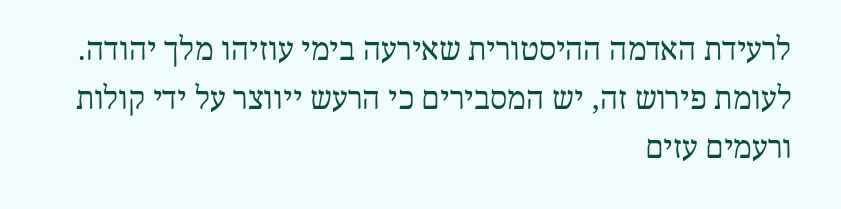לרעידת האדמה ההיסטורית שאירעה בימי עוזיהו מלך יהודה. לעומת פירוש זה, יש המסבירים כי הרעש ייווצר על ידי קולות ורעמים עזים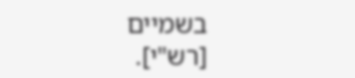בשמיים [רש"י].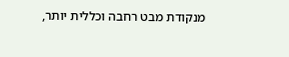מנקודת מבט רחבה וכללית יותר,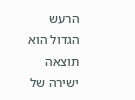הרעש הגדול הוא תוצאה ישירה של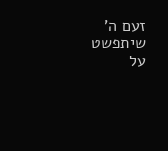זעם ה' שיתפשט על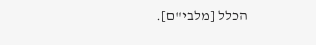הכלל [מלבי"ם].